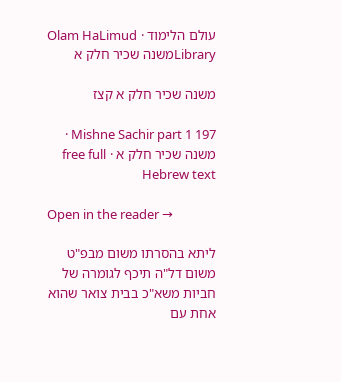עולם הלימוד · Olam HaLimud
Libraryמשנה שכיר חלק א

משנה שכיר חלק א קצז

Mishne Sachir part 1 197 · משנה שכיר חלק א · free full Hebrew text

Open in the reader →

ליתא בהסרתו משום מבפ"ט משום דל"ה תיכף לגומרה של חביות משא"כ בבית צואר שהוא אחת עם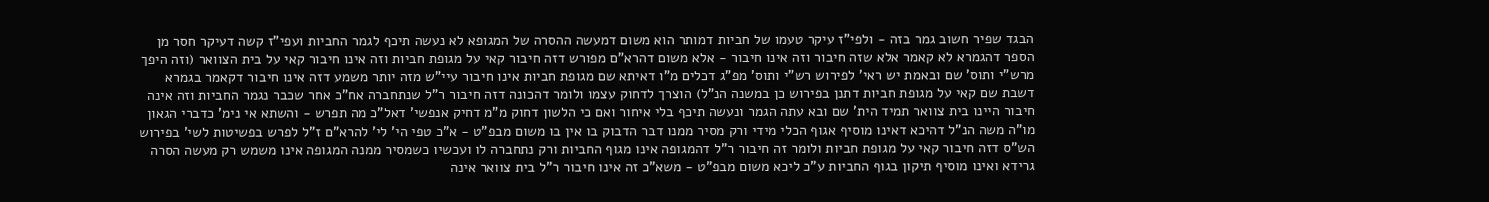הבגד שפיר חשוב גמר בזה - ולפי"ז עיקר טעמו של חביות דמותר הוא משום דמעשה ההסרה של המגופא לא נעשה תיכף לגמר החביות ועפי"ז קשה דעיקר חסר מן הספר דהגמרא לא קאמר אלא שזה חיבור וזה אינו חיבור - אלא משום דהרא"ם מפורש דזה חיבור קאי על מגופת חביות וזה אינו חיבור קאי על בית הצוואר (וזה היפך מרש"י ותוס' שם ובאמת יש ראי' לפירוש רש"י ותוס' מפ"ג דכלים מ"ו דאיתא שם מגופת חביות אינו חיבור עיי"ש מזה יותר משמע דזה אינו חיבור דקאמר בגמרא דשבת שם קאי על מגופת חביות דתנן בפירוש כן במשנה הנ"ל) הוצרך לדחוק עצמו ולומר דהכונה דזה חיבור ר"ל שנתחברה אח"כ אחר שכבר נגמר החביות וזה אינה חיבור היינו בית צוואר תמיד הית' שם ובא עתה הגמר ונעשה תיכף בלי איחור ואם כי הלשון דחוק מ"מ דחיק אנפשי' דאל"כ מה תפרש - והשתא אי נימ' כדברי הגאון מו"ה משה הנ"ל דהיכא דאינו מוסיף אגוף הכלי מידי ורק מסיר ממנו דבר הדבוק בו אין בו משום מבפ"ט - א"כ טפי הי' לי' להרא"ם ז"ל לפרש בפשיטות לשי' בפירוש הש"ס דזה חיבור קאי על מגופת חביות ולומר זה חיבור ר"ל דהמגופה אינו מגוף החביות ורק נתחברה לו ועכשיו כשמסיר ממנה המגופה אינו משמש רק מעשה הסרה גרידא ואינו מוסיף תיקון בגוף החביות ע"כ ליכא משום מבפ"ט - משא"כ זה אינו חיבור ר"ל בית צוואר אינה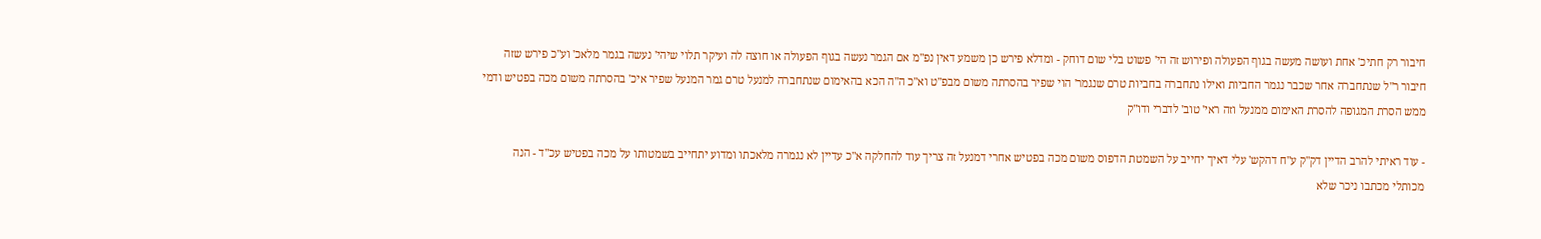חיבור רק חתיכ' אחת ועושה מעשה בגוף הפעולה ופירוש זה הי' פשוט בלי שום דוחק - ומדלא פירש כן משמע דאין נפ"מ אם הגמר נעשה בגוף הפעולה או חוצה לה ועיקר תלוי שיהי' נעשה בגמר מלאכ' וע"כ פירש שזה חיבור ר"ל שנתחברה אחר שכבר נגמר החביות ואילו נתחברה בחביות טרם שנגמר' הוי שפיר בהסרתה משום מבפ"ט וא"כ ה"ה הכא בהאימום שנתחברה למנעל טרם גמר המנעל שפיר איכ' בהסרתה משום מכה בפטיש ודמי ממש הסרת המגופה להסרת האימום ממנעל וזה ראי' טוב' לדברי ודו"ק

- עוד ראיתי להרב הדיין דק"ק ע"ח דהקש' עלי דאיך יחייב על השמטת הדפוס משום מכה בפטיש אחרי דמנעל זה צריך עוד להחלקה א"כ עדיין לא נגמרה מלאכתו ומדוע יתחייב בשמטותו על מכה בפטיש עכ"ד - הנה מכותלי מכתבו ניכר שלא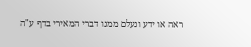ראה או ידע ונעלם ממנו דברי המאירי בדף ע"ה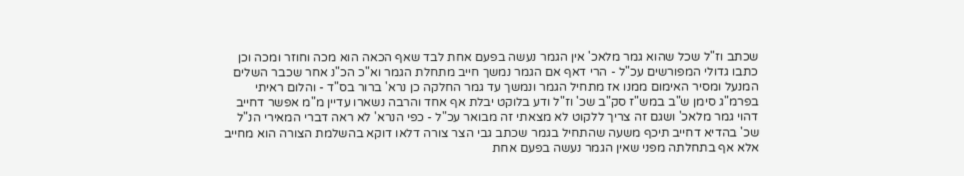שכתב וז"ל שכל שהוא גמר מלאכ' אין הגמר נעשה בפעם אחת לבד שאף הכאה הוא מכה וחוזר ומכה וכן כתבו גדולי המפורשים עכ"ל - הרי דאף אם הגמר נמשך חייב מתחלת הגמר וא"כ הכ"נ אחר שכבר השלים המנעל ומסיר האימום ממנו אז מתחיל הגמר ונמשך עד גמר החלקה כן נרא' ברור בס"ד - והלום ראיתי בפרמ"ג סימן ש"ב במש"ז סק"ב שכ' וז"ל ודע בלוקט יבלת אף אחד והרבה נשארו עדיין מ"מ אפשר דחייב דהוי גמר מלאכ' ושגם זה צריך ללקוט לא מצאתי זה מבואר עכ"ל - כפי הנרא' לא ראה דברי המאירי הנ"ל שכ' בהדיא דחייב תיכף משעה שהתחיל בגמר שכתב גבי הצר צורה דלאו דוקא בהשלמת הצורה הוא מחייב אלא אף בתחלתה מפני שאין הגמר נעשה בפעם אחת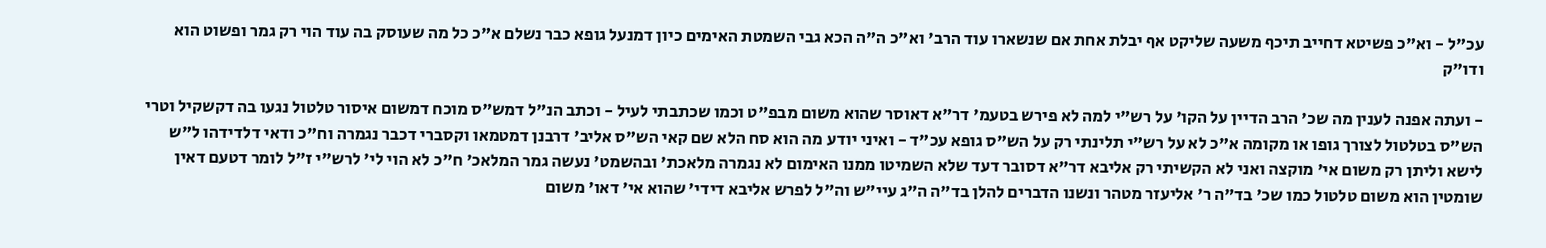עכ"ל - וא"כ פשיטא דחייב תיכף משעה שליקט אף יבלת אחת אם שנשארו עוד הרב' וא"כ ה"ה הכא גבי השמטת האימים כיון דמנעל גופא כבר נשלם א"כ כל מה שעוסק בה עוד הוי רק גמר ופשוט הוא ודו"ק

- ועתה אפנה לענין מה שכ' הרב הדיין על הקו' על רש"י למה לא פירש בטעמ' דר"א דאוסר שהוא משום מבפ"ט וכמו שכתבתי לעיל - וכתב הנ"ל דמש"ס מוכח דמשום איסור טלטול נגעו בה דקשקיל וטרי הש"ס בטלטול לצורך גופו או מקומה א"כ לא על רש"י תלינתי רק על הש"ס גופא עכ"ד - ואיני יודע מה הוא סח הלא שם קאי הש"ס אליב' דרבנן דמטמאו וקסברי דכבר נגמרה וח"כ ודאי דלדידהו ל"ש לישא וליתן רק משום אי' מוקצה ואני לא הקשיתי רק אליבא דר"א דסובר דעד שלא השמיטו ממנו האימום לא נגמרה מלאכת' ובהשמט' נעשה גמר המלאכ' ח"כ לא הוי לי' לרש"י ז"ל לומר דטעם דאין שומטין הוא משום טלטול כמו שכ' בד"ה ר' אליעזר מטהר ונשנו הדברים להלן בד"ה ה"ג עיי"ש וה"ל לפרש אליבא דידי' שהוא אי' דאו' משום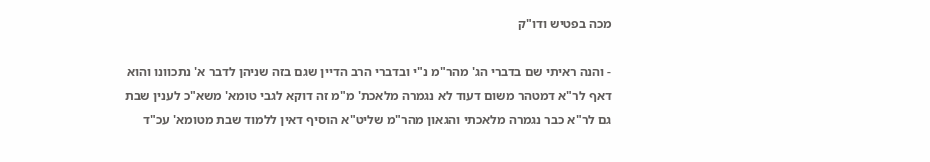מכה בפטיש ודו"ק

- והנה ראיתי שם בדברי הג' מהר"מ נ"י ובדברי הרב הדיין שגם בזה שניהן לדבר א' נתכוונו והוא דאף לר"א דמטהר משום דעוד לא נגמרה מלאכת' מ"מ זה דוקא לגבי טומא' משא"כ לענין שבת גם לר"א כבר נגמרה מלאכתי והגאון מהר"מ שליט"א הוסיף דאין ללמוד שבת מטומא' עכ"ד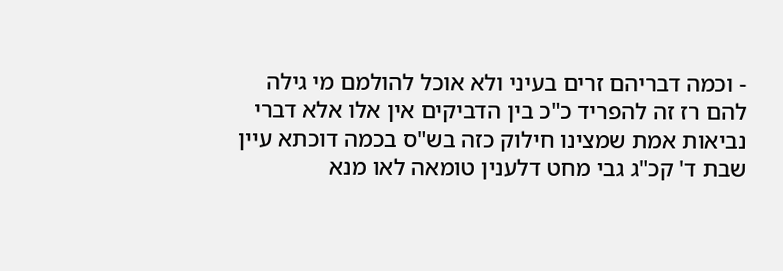- וכמה דבריהם זרים בעיני ולא אוכל להולמם מי גילה להם רז זה להפריד כ"כ בין הדביקים אין אלו אלא דברי נביאות אמת שמצינו חילוק כזה בש"ס בכמה דוכתא עיין שבת ד' קכ"ג גבי מחט דלענין טומאה לאו מנא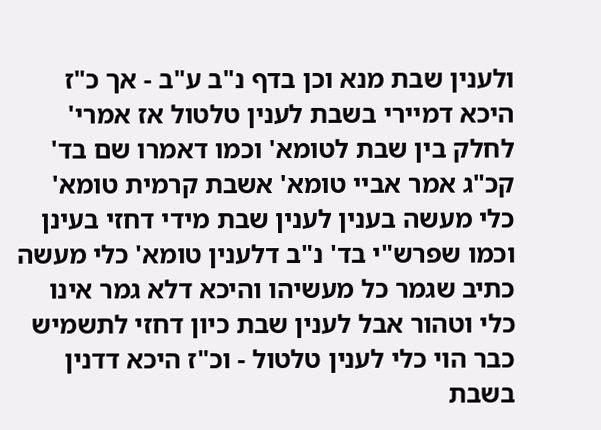ולענין שבת מנא וכן בדף נ"ב ע"ב - אך כ"ז היכא דמיירי בשבת לענין טלטול אז אמרי' לחלק בין שבת לטומא' וכמו דאמרו שם בד' קכ"ג אמר אביי טומא' אשבת קרמית טומא' כלי מעשה בענין לענין שבת מידי דחזי בעינן וכמו שפרש"י בד' נ"ב דלענין טומא' כלי מעשה כתיב שגמר כל מעשיהו והיכא דלא גמר אינו כלי וטהור אבל לענין שבת כיון דחזי לתשמיש כבר הוי כלי לענין טלטול - וכ"ז היכא דדנין בשבת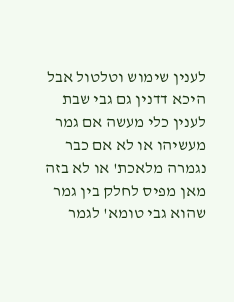לענין שימוש וטלטול אבל היכא דדנין גם גבי שבת לענין כלי מעשה אם גמר מעשיהו או לא אם כבר נגמרה מלאכת' או לא בזה מאן מפיס לחלק בין גמר שהוא גבי טומא' לגמר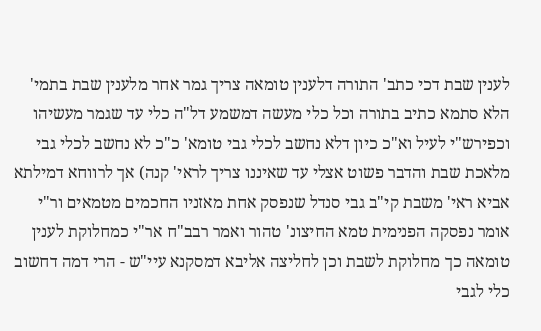לענין שבת דכי כתב' התורה דלענין טומאה צריך גמר אחר מלענין שבת בתמי' הלא סתמא כתיב בתורה וכל כלי מעשה דמשמע דל"ה כלי עד שגמר מעשיהו וכפירש"י לעיל וא"כ כיון דלא נחשב לכלי גבי טומא' כ"כ לא נחשב לכלי גבי מלאכת שבת והדבר פשוט אצלי עד שאיננו צריך לראי' קנה) אך לרווחא דמילתא אביא ראי' משבת קי"ב גבי סנדל שנפסק אחת מאזניו החכמים מטמאים ור"י אומר נפסקה הפנימית טמא החיצונ' טהור ואמר רבב"ח אר"י כמחלוקת לענין טומאה כך מחלוקת לשבת וכן לחליצה אליבא דמסקנא עיי"ש - הרי דמה דחשוב כלי לגבי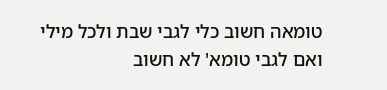טומאה חשוב כלי לגבי שבת ולכל מילי ואם לגבי טומא' לא חשוב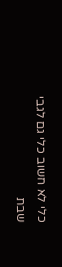כלי לא חשוב כלי גם לגבי שבת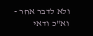ולא לדבר אחר - וא"כ ודאי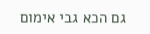גם הכא גבי אימום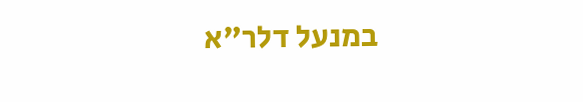במנעל דלר"א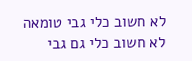לא חשוב כלי גבי טומאה לא חשוב כלי גם גבי